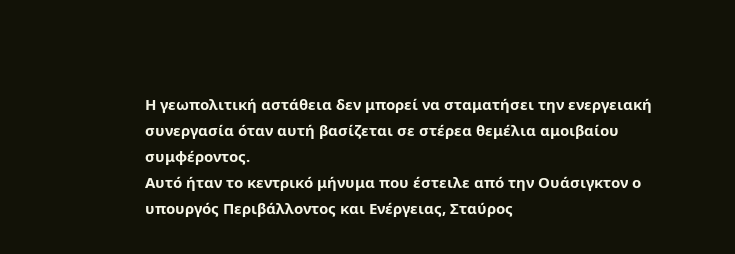Η γεωπολιτική αστάθεια δεν μπορεί να σταματήσει την ενεργειακή συνεργασία όταν αυτή βασίζεται σε στέρεα θεμέλια αμοιβαίου συμφέροντος.
Αυτό ήταν το κεντρικό μήνυμα που έστειλε από την Ουάσιγκτον ο υπουργός Περιβάλλοντος και Ενέργειας, Σταύρος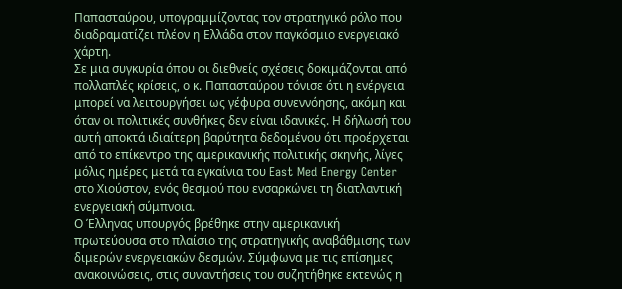Παπασταύρου, υπογραμμίζοντας τον στρατηγικό ρόλο που διαδραματίζει πλέον η Ελλάδα στον παγκόσμιο ενεργειακό χάρτη.
Σε μια συγκυρία όπου οι διεθνείς σχέσεις δοκιμάζονται από πολλαπλές κρίσεις, ο κ. Παπασταύρου τόνισε ότι η ενέργεια μπορεί να λειτουργήσει ως γέφυρα συνεννόησης, ακόμη και όταν οι πολιτικές συνθήκες δεν είναι ιδανικές. Η δήλωσή του αυτή αποκτά ιδιαίτερη βαρύτητα δεδομένου ότι προέρχεται από το επίκεντρο της αμερικανικής πολιτικής σκηνής, λίγες μόλις ημέρες μετά τα εγκαίνια του East Med Energy Center στο Χιούστον, ενός θεσμού που ενσαρκώνει τη διατλαντική ενεργειακή σύμπνοια.
Ο Έλληνας υπουργός βρέθηκε στην αμερικανική πρωτεύουσα στο πλαίσιο της στρατηγικής αναβάθμισης των διμερών ενεργειακών δεσμών. Σύμφωνα με τις επίσημες ανακοινώσεις, στις συναντήσεις του συζητήθηκε εκτενώς η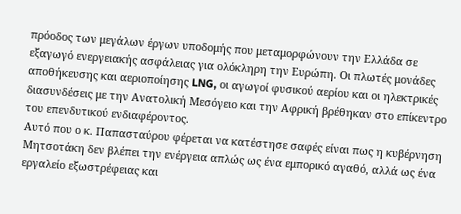πρόοδος των μεγάλων έργων υποδομής που μεταμορφώνουν την Ελλάδα σε εξαγωγό ενεργειακής ασφάλειας για ολόκληρη την Ευρώπη. Οι πλωτές μονάδες αποθήκευσης και αεριοποίησης LNG, οι αγωγοί φυσικού αερίου και οι ηλεκτρικές διασυνδέσεις με την Ανατολική Μεσόγειο και την Αφρική βρέθηκαν στο επίκεντρο του επενδυτικού ενδιαφέροντος.
Αυτό που ο κ. Παπασταύρου φέρεται να κατέστησε σαφές είναι πως η κυβέρνηση Μητσοτάκη δεν βλέπει την ενέργεια απλώς ως ένα εμπορικό αγαθό, αλλά ως ένα εργαλείο εξωστρέφειας και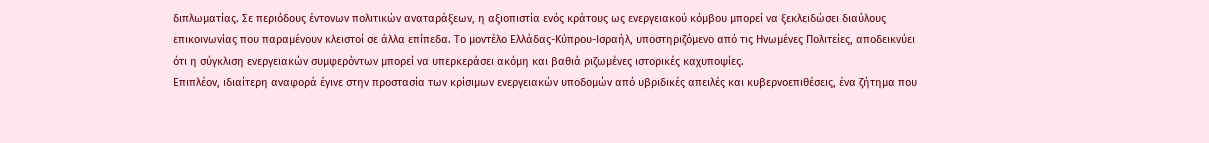διπλωματίας. Σε περιόδους έντονων πολιτικών αναταράξεων, η αξιοπιστία ενός κράτους ως ενεργειακού κόμβου μπορεί να ξεκλειδώσει διαύλους επικοινωνίας που παραμένουν κλειστοί σε άλλα επίπεδα. Το μοντέλο Ελλάδας-Κύπρου-Ισραήλ, υποστηριζόμενο από τις Ηνωμένες Πολιτείες, αποδεικνύει ότι η σύγκλιση ενεργειακών συμφερόντων μπορεί να υπερκεράσει ακόμη και βαθιά ριζωμένες ιστορικές καχυποψίες.
Επιπλέον, ιδιαίτερη αναφορά έγινε στην προστασία των κρίσιμων ενεργειακών υποδομών από υβριδικές απειλές και κυβερνοεπιθέσεις, ένα ζήτημα που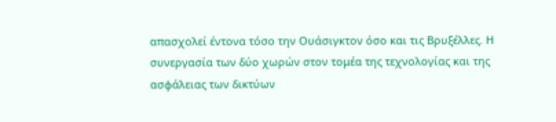απασχολεί έντονα τόσο την Ουάσιγκτον όσο και τις Βρυξέλλες. Η συνεργασία των δύο χωρών στον τομέα της τεχνολογίας και της ασφάλειας των δικτύων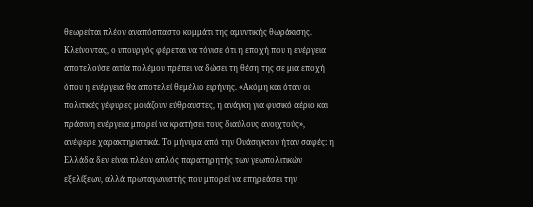θεωρείται πλέον αναπόσπαστο κομμάτι της αμυντικής θωράκισης.
Κλείνοντας, ο υπουργός φέρεται να τόνισε ότι η εποχή που η ενέργεια αποτελούσε αιτία πολέμου πρέπει να δώσει τη θέση της σε μια εποχή όπου η ενέργεια θα αποτελεί θεμέλιο ειρήνης. «Ακόμη και όταν οι πολιτικές γέφυρες μοιάζουν εύθραυστες, η ανάγκη για φυσικό αέριο και πράσινη ενέργεια μπορεί να κρατήσει τους διαύλους ανοιχτούς», ανέφερε χαρακτηριστικά. Το μήνυμα από την Ουάσιγκτον ήταν σαφές: η Ελλάδα δεν είναι πλέον απλός παρατηρητής των γεωπολιτικών εξελίξεων, αλλά πρωταγωνιστής που μπορεί να επηρεάσει την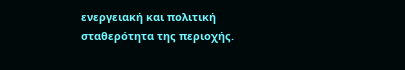ενεργειακή και πολιτική σταθερότητα της περιοχής.